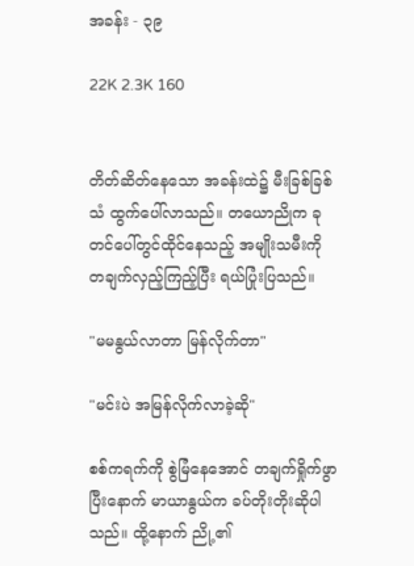အခန်း - ၃၉

22K 2.3K 160


တိတ်ဆိတ်နေသော အခန်းထဲ၌ မီးခြစ်ခြစ်သံ ထွက်ပေါ်လာသည်။ တယောညိုက ခုတင်ပေါ်တွင်ထိုင်နေသည့် အမျိုးသမီးကို တချက်လှည့်ကြည့်ပြီး ရယ်ပြုံးပြသည်။

"မမနွယ်လာတာ မြန်လိုက်တာ"

"မင်းပဲ အမြန်လိုက်လာခဲ့ဆို"

စစ်ကရက်ကို စွဲမြံနေအောင် တချက်ရှိုက်ဖွာပြီးနောက် မာယာနွယ်က ခပ်တိုးတိုးဆိုပါသည်။ ထို့နောက် ညို့၏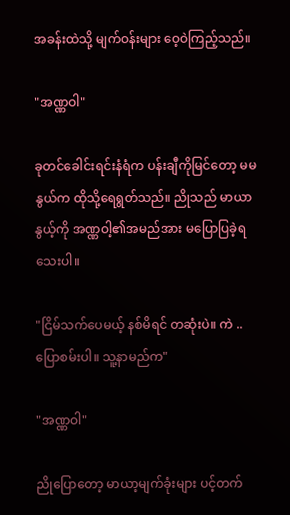အခန်းထဲသို့ မျက်ဝန်းများ ဝေ့ဝဲကြည့်သည်။

"အဏ္ဏဝါ"

ခုတင်ခေါင်းရင်းနံရံက ပန်းချီကိုမြင်တော့ မမနွယ်က ထိုသို့ရေရွတ်သည်။ ညိုသည် မာယာနွယ့်ကို အဏ္ဏဝါ့၏အမည်အား မပြောပြခဲ့ရသေးပါ။

"ငြိမ်သက်ပေမယ့် နစ်မိရင် တဆုံးပဲ။ ကဲ .. ပြောစမ်းပါ။ သူ့နာမည်က"

"အဏ္ဏဝါ"

ညိုပြောတော့ မာယာ့မျက်ခုံးများ ပင့်တက်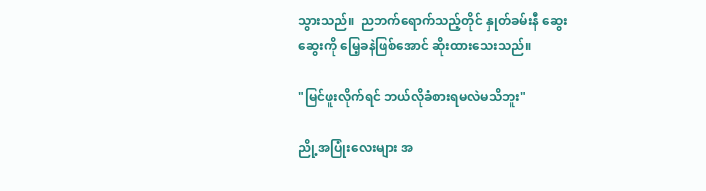သွားသည်။  ညဘက်ရောက်သည့်တိုင် နှုတ်ခမ်းနီ ဆွေးဆွေးကို မြေ့ခနဲဖြစ်အောင် ဆိုးထားသေးသည်။

"မြင်ဖူးလိုက်ရင် ဘယ်လိုခံစားရမလဲမသိဘူး"

ညို့အပြုံးလေးများ အ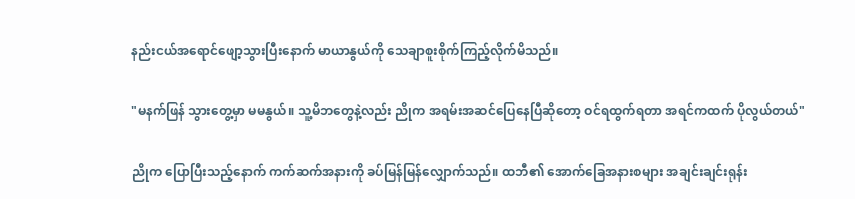နည်းငယ်အရောင်ဖျော့သွားပြီးနောက် မာယာနွယ်ကို သေချာစူးစိုက်ကြည့်လိုက်မိသည်။

"မနက်ဖြန် သွားတွေ့မှာ မမနွယ်။ သူ့မိဘတွေနဲ့လည်း ညိုက အရမ်းအဆင်ပြေနေပြီဆိုတော့ ဝင်ရထွက်ရတာ အရင်ကထက် ပိုလွယ်တယ်"

ညိုက ပြောပြီးသည့်နောက် ကက်ဆက်အနားကို ခပ်မြန်မြန်လျှောက်သည်။ ထဘီ၏ အောက်ခြေအနားစများ အချင်းချင်းရုန်း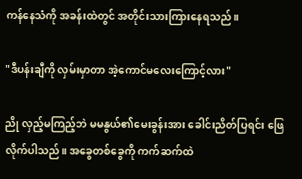ကန်နေသံကို အခန်းထဲတွင် အတိုင်းသားကြားနေရသည်။

"ဒီပန်းချီကို လှမ်းမှာတာ အဲ့ကောင်မလေးကြောင့်လား"

ညို လှည့်မကြည့်ဘဲ မမနွယ်၏မေးခွန်းအား ခေါင်းညိတ်ပြရင်း ဖြေလိုက်ပါသည်။ အခွေတစ်ခွေကို ကက်ဆက်ထဲ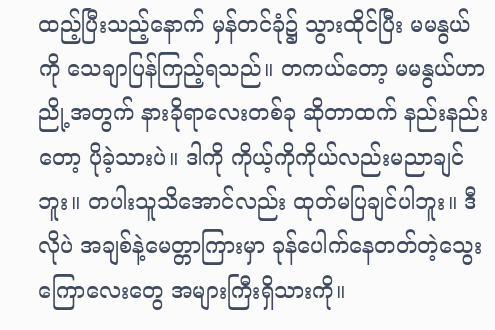ထည့်ပြီးသည့်နောက် မှန်တင်ခုံ၌ သွားထိုင်ပြီး မမနွယ်ကို သေချာပြန်ကြည့်ရသည်။ တကယ်တော့ မမနွယ်ဟာ ညို့အတွက် နားခိုရာလေးတစ်ခု ဆိုတာထက် နည်းနည်းတော့ ပိုခဲ့သားပဲ။ ဒါကို ကိုယ့်ကိုကိုယ်လည်းမညာချင်ဘူး။ တပါးသူသိအောင်လည်း ထုတ်မပြချင်ပါဘူး။ ဒီလိုပဲ အချစ်နဲ့မေတ္တာကြားမှာ ခုန်ပေါက်နေတတ်တဲ့သွေးကြောလေးတွေ အများကြီးရှိသားကို။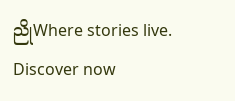ညိုWhere stories live. Discover now